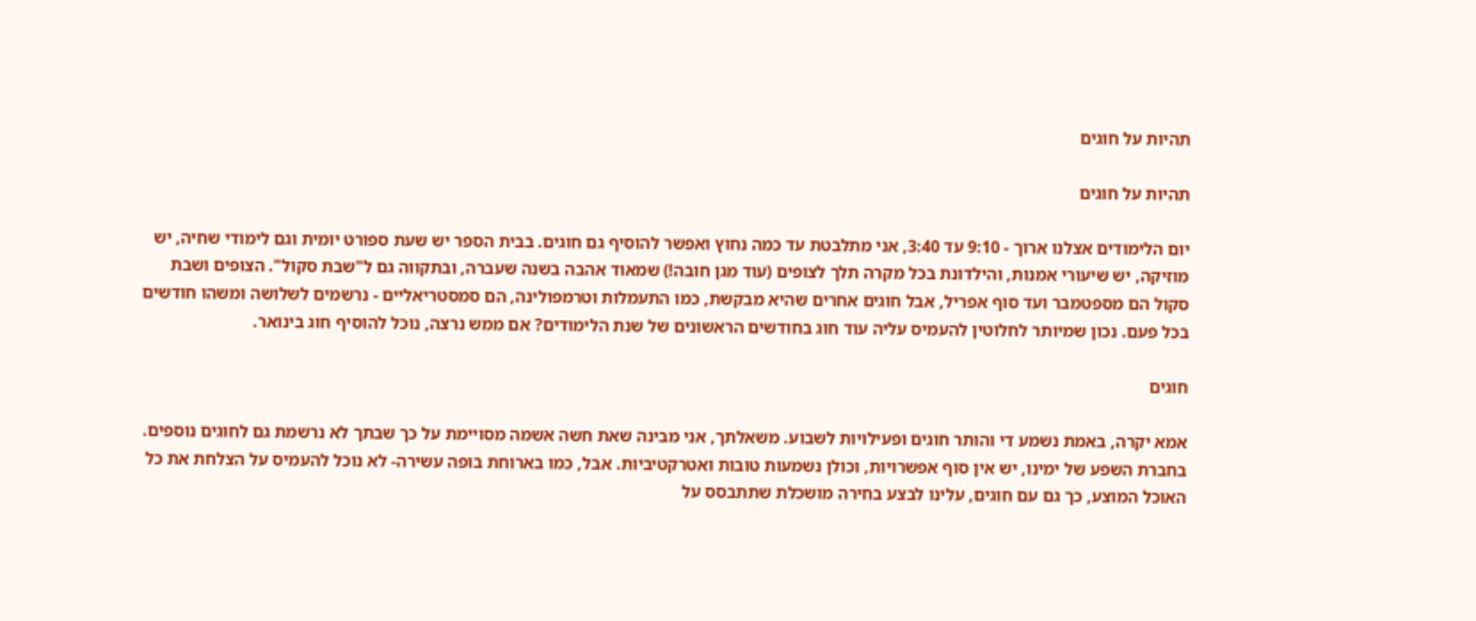תהיות על חוגים

תהיות על חוגים

יום הלימודים אצלנו ארוך - 9:10 עד 3:40, אני מתלבטת עד כמה נחוץ ואפשר להוסיף גם חוגים. בבית הספר יש שעת ספורט יומית וגם לימודי שחיה, יש מוזיקה, יש שיעורי אמנות, והילדונת בכל מקרה תלך לצופים (עוד מגן חובה!) שמאוד אהבה בשנה שעברה, ובתקווה גם ל"שבת סקול". הצופים ושבת סקול הם מספטמבר ועד סוף אפריל, אבל חוגים אחרים שהיא מבקשת, כמו התעמלות וטרמפולינה, הם סמסטריאליים - נרשמים לשלושה ומשהו חודשים בכל פעם. נכון שמיותר לחלוטין להעמיס עליה עוד חוג בחודשים הראשונים של שנת הלימודים? אם ממש נרצה, נוכל להוסיף חוג בינואר.

חוגים

אמא יקרה, באמת נשמע די והותר חוגים ופעילויות לשבוע. משאלתך, אני מבינה שאת חשה אשמה מסויימת על כך שבתך לא נרשמת גם לחוגים נוספים. בחברת השפע של ימינו, יש אין סוף אפשרויות, וכולן נשמעות טובות ואטרקטיביות. אבל, כמו בארוחת בופה עשירה- לא נוכל להעמיס על הצלחת את כל האוכל המוצע, כך גם עם חוגים, עלינו לבצע בחירה מושכלת שתתבסס על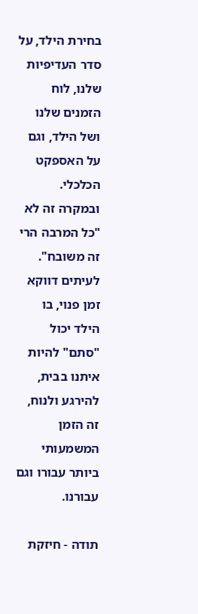בחירת הילד, על סדר העדיפיות שלנו, לוח הזמנים שלנו ושל הילד, וגם על האספקט הכלכלי. ובמקרה זה לא "כל המרבה הרי זה משובח". לעיתים דווקא זמן פנוי, בו הילד יכול "סתם" להיות איתנו בבית, להירגע ולנוח, זה הזמן המשמעותי ביותר עבורו וגם עבורנו.

תודה - חיזקת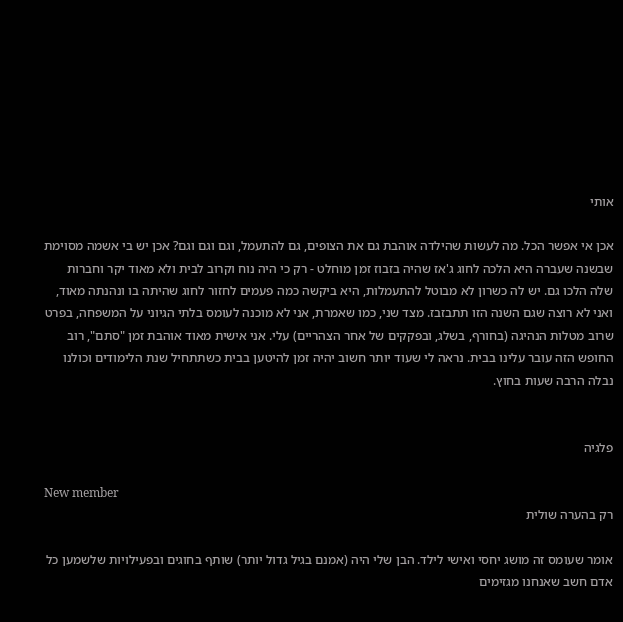אותי

אכן אי אפשר הכל. מה לעשות שהילדה אוהבת גם את הצופים, גם להתעמל, וגם וגם וגם? אכן יש בי אשמה מסוימת שבשנה שעברה היא הלכה לחוג ג'אז שהיה בזבוז זמן מוחלט - רק כי היה נוח וקרוב לבית ולא מאוד יקר וחברות שלה הלכו גם. יש לה כשרון לא מבוטל להתעמלות, היא ביקשה כמה פעמים לחזור לחוג שהיתה בו ונהנתה מאוד, ואני לא רוצה שגם השנה הזו תתבזבז. מצד שני, כמו שאמרת, אני לא מוכנה לעומס בלתי הגיוני על המשפחה, בפרט שרוב מטלות הנהיגה (בחורף, בשלג, ובפקקים של אחר הצהריים) עלי. אני אישית מאוד אוהבת זמן "סתם", רוב החופש הזה עובר עלינו בבית. נראה לי שעוד יותר חשוב יהיה זמן להיטען בבית כשתתחיל שנת הלימודים וכולנו נבלה הרבה שעות בחוץ.


פלגיה

New member
רק בהערה שולית

אומר שעומס זה מושג יחסי ואישי לילד. הבן שלי היה (אמנם בגיל גדול יותר) שותף בחוגים ובפעילויות שלשמען כל אדם חשב שאנחנו מגזימים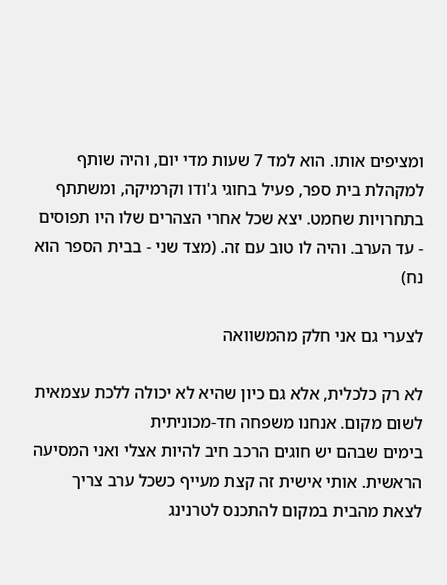ומציפים אותו. הוא למד 7 שעות מדי יום, והיה שותף למקהלת בית ספר, פעיל בחוגי ג'ודו וקרמיקה, ומשתתף בתחרויות שחמט. יצא שכל אחרי הצהרים שלו היו תפוסים - עד הערב. והיה לו טוב עם זה. (מצד שני - בבית הספר הוא נח)

לצערי גם אני חלק מהמשוואה

לא רק כלכלית, אלא גם כיון שהיא לא יכולה ללכת עצמאית לשום מקום. אנחנו משפחה חד-מכוניתית
בימים שבהם יש חוגים הרכב חיב להיות אצלי ואני המסיעה הראשית. אותי אישית זה קצת מעייף כשכל ערב צריך לצאת מהבית במקום להתכנס לטרנינג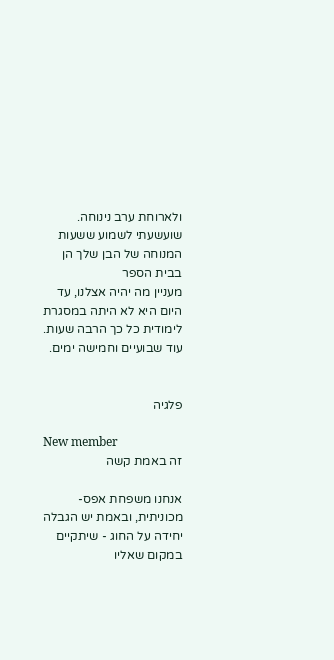ולארוחת ערב נינוחה. שועשעתי לשמוע ששעות המנוחה של הבן שלך הן בבית הספר
מעניין מה יהיה אצלנו, עד היום היא לא היתה במסגרת לימודית כל כך הרבה שעות. עוד שבועיים וחמישה ימים.


פלגיה

New member
זה באמת קשה

אנחנו משפחת אפס-מכוניתית, ובאמת יש הגבלה יחידה על החוג - שיתקיים במקום שאליו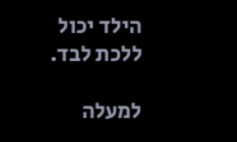הילד יכול ללכת לבד.

למעלה